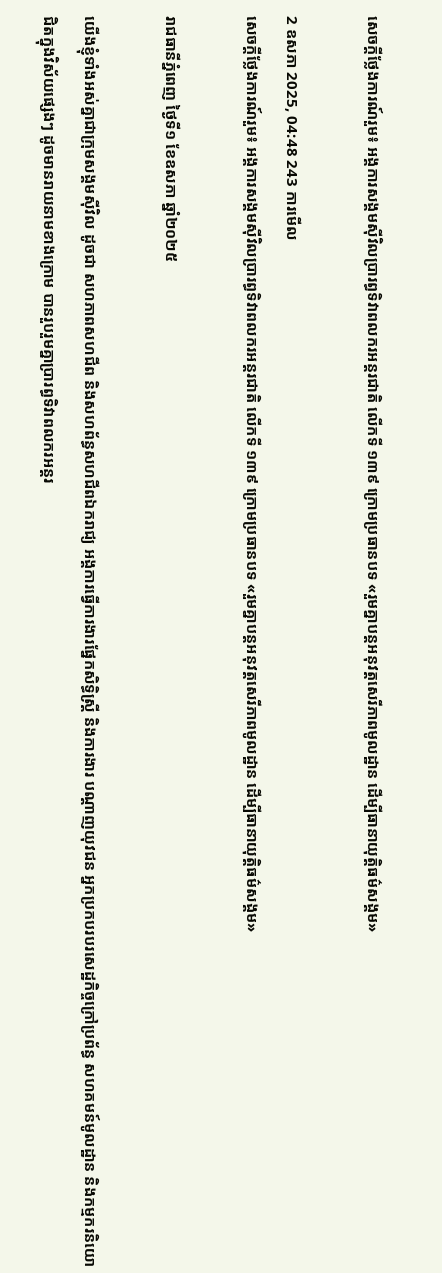សេចក្តីថ្លែងការណ៍រួម៖ អង្គការសង្គមស៊ីវិលប្រារព្ធទិវាពលករអន្តរជាតិ លើកទី ១៣៩ ក្រោមប្រធានបទ «រួមគ្នាបន្តអនុវត្តសេរីភាពមូលដ្ឋាន ដើម្បីធានាយុត្តិធម៌សង្គម»

2 ឧសភា 2025, 04:48 243 ការមើល
សេចក្តីថ្លែងការណ៍រួម៖ អង្គការសង្គមស៊ីវិលប្រារព្ធទិវាពលករអន្តរជាតិ លើកទី ១៣៩ ក្រោមប្រធានបទ «រួមគ្នាបន្តអនុវត្តសេរីភាពមូលដ្ឋាន ដើម្បីធានាយុត្តិធម៌សង្គម»

រាជធានីភ្នំពេញ ថ្ងៃទី១ ខែឧសភា ឆ្នាំ២០២៥

យើងខ្ញុំទាំងអស់គ្នាជាក្រុមសង្គមស៊ីវិល ដូចជា សហភាពសហជីព និងសហព័ន្ធសហជីពឯករាជ្យ អង្គការធ្វើការងារផ្នែកសិទ្ធិស្ត្រី និងការងារ បណ្តាញយុវជន អ្នកប្រកបរបរសេដ្ឋកិច្ចក្រៅប្រព័ន្ធ សហគមន៍មូលដ្ឋាន និងកម្មករនិយោជិតក្នុងវិស័យផ្សេងៗ ដូចមានរាយនាមខាងក្រោម បានរួបរួមគ្នាប្រារព្ធទិវាពលករអន្តរ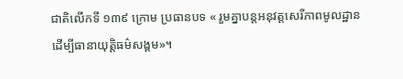ជាតិលើកទី ១៣៩ ក្រោម ប្រធានបទ « រួមគ្នាបន្តអនុវត្តសេរីភាពមូលដ្ឋាន ដើម្បីធានាយុត្តិធម៌សង្គម»។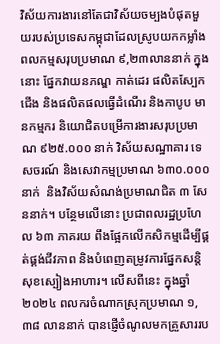វិស័យការងារនៅតែជាវិស័យចម្បងបំផុតមួយរបស់ប្រទេសកម្ពុជាដែលស្រូបយកកម្លាំងពលកម្មសរុបប្រមាណ ៩,២៣លាននាក់ ក្នុងនោះ ផ្នែកវាយនភណ្ឌ កាត់ដេរ ផលិតស្បែកជើង និងផលិតផលធ្វើដំណើរ និងកាបូប មានកម្មករ និយោជិតបម្រើការងារសរុបប្រមាណ ៩២៥.០០០ នាក់ វិស័យសណ្ឋាគារ ទេសចរណ៍ និងសេវាកម្មប្រមាណ ៦៣០.០០០ នាក់  និងវិស័យសំណង់ប្រមាណជិត ៣ សែននាក់។ បន្ថែមលើនោះ ប្រជាពលរដ្ឋប្រហែល ៦៣ ភាគរយ ពឹងផ្អែកលើកសិកម្មដើម្បីផ្គត់ផ្គង់ជីវភាព និងបំពេញតម្រូវការផ្នែកសន្តិសុខស្បៀងអាហារ។ លើសពីនេះ ក្នុងឆ្នាំ ២០២៤ ពលករចំណាកស្រុកប្រមាណ ១,៣៨ លាននាក់ បានផ្ញើចំណូលមកគ្រួសាររប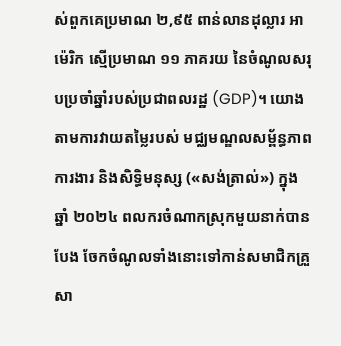ស់ពួកគេប្រមាណ ២,៩៥ ពាន់លានដុល្លារ អាម៉េរិក ស្មើប្រមាណ ១១ ភាគរយ នៃចំណូលសរុបប្រចាំឆ្នាំរបស់ប្រជាពលរដ្ឋ (GDP)។ យោងតាមការវាយតម្លៃរបស់ មជ្ឈមណ្ឌលសម្ព័ន្ធភាពការងារ និងសិទ្ធិមនុស្ស («សង់ត្រាល់») ក្នុងឆ្នាំ ២០២៤ ពលករចំណាកស្រុកមួយនាក់បានបែង ចែកចំណូលទាំងនោះទៅកាន់សមាជិកគ្រួសា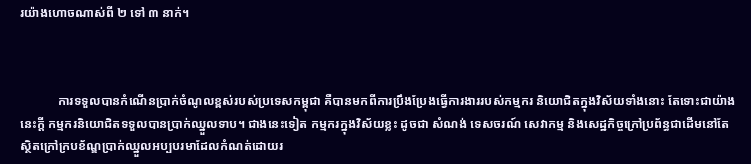រយ៉ាងហោចណាស់ពី ២ ទៅ ៣ នាក់។



            ការទទួលបានកំណើនប្រាក់ចំណូលខ្ពស់របស់ប្រទេសកម្ពុជា គឺបានមកពីការប្រឹងប្រែងធ្វើការងាររបស់កម្មករ និយោជិតក្នុងវិស័យទាំងនោះ តែទោះជាយ៉ាងនេះក្តី កម្មករនិយោជិតទទួលបានប្រាក់ឈ្នួលទាប។ ជាងនេះទៀត កម្មករក្នុងវិស័យខ្លះ ដូចជា សំណង់ ទេសចរណ៍ សេវាកម្ម និងសេដ្ឋកិច្ចក្រៅប្រព័ន្ធជាដើមនៅតែស្ថិតក្រៅក្របខ័ណ្ឌប្រាក់ឈ្នួលអប្បបរមាដែលកំណត់ដោយរ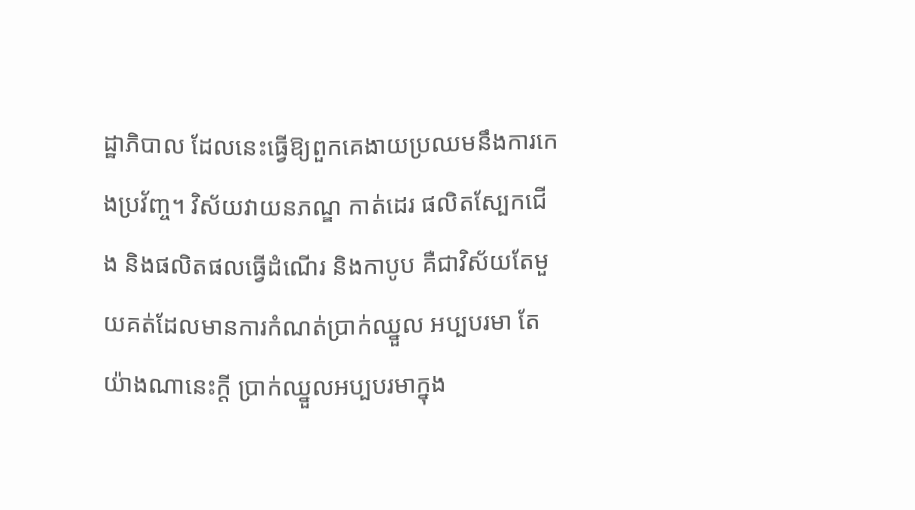ដ្ឋាភិបាល ដែលនេះធ្វើឱ្យពួកគេងាយប្រឈមនឹងការកេងប្រវ័ញ្ច។ វិស័យវាយនភណ្ឌ កាត់ដេរ ផលិតស្បែកជើង និងផលិតផលធ្វើដំណើរ និងកាបូប គឺជាវិស័យតែមួយគត់ដែលមានការកំណត់ប្រាក់ឈ្នួល អប្បបរមា តែយ៉ាងណានេះក្តី ប្រាក់ឈ្នួលអប្បបរមាក្នុង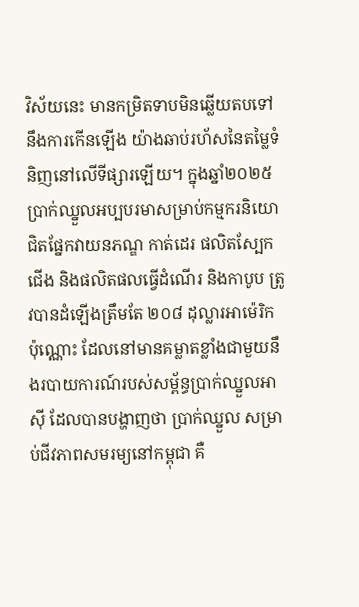វិស័យនេះ មានកម្រិតទាបមិនឆ្លើយតបទៅនឹងការកើនឡើង យ៉ាងឆាប់រហ័សនៃតម្លៃទំនិញនៅលើទីផ្សារឡើយ។ ក្នុងឆ្នាំ២០២៥ ប្រាក់ឈ្នួលអប្បបរមាសម្រាប់កម្មករនិយោជិតផ្នែកវាយនភណ្ឌ កាត់ដេរ ផលិតស្បែកជើង និងផលិតផលធ្វើដំណើរ និងកាបូប ត្រូវបានដំឡើងត្រឹមតែ ២០៨ ដុល្លារអាម៉េរិក ប៉ុណ្ណោះ ដែលនៅមានគម្លាតខ្លាំងជាមួយនឹងរបាយការណ៍របស់សម្ព័ន្ធប្រាក់ឈ្នួលអាស៊ី ដែលបានបង្ហាញថា ប្រាក់ឈ្នួល សម្រាប់ជីវភាពសមរម្យនៅកម្ពុជា គឺ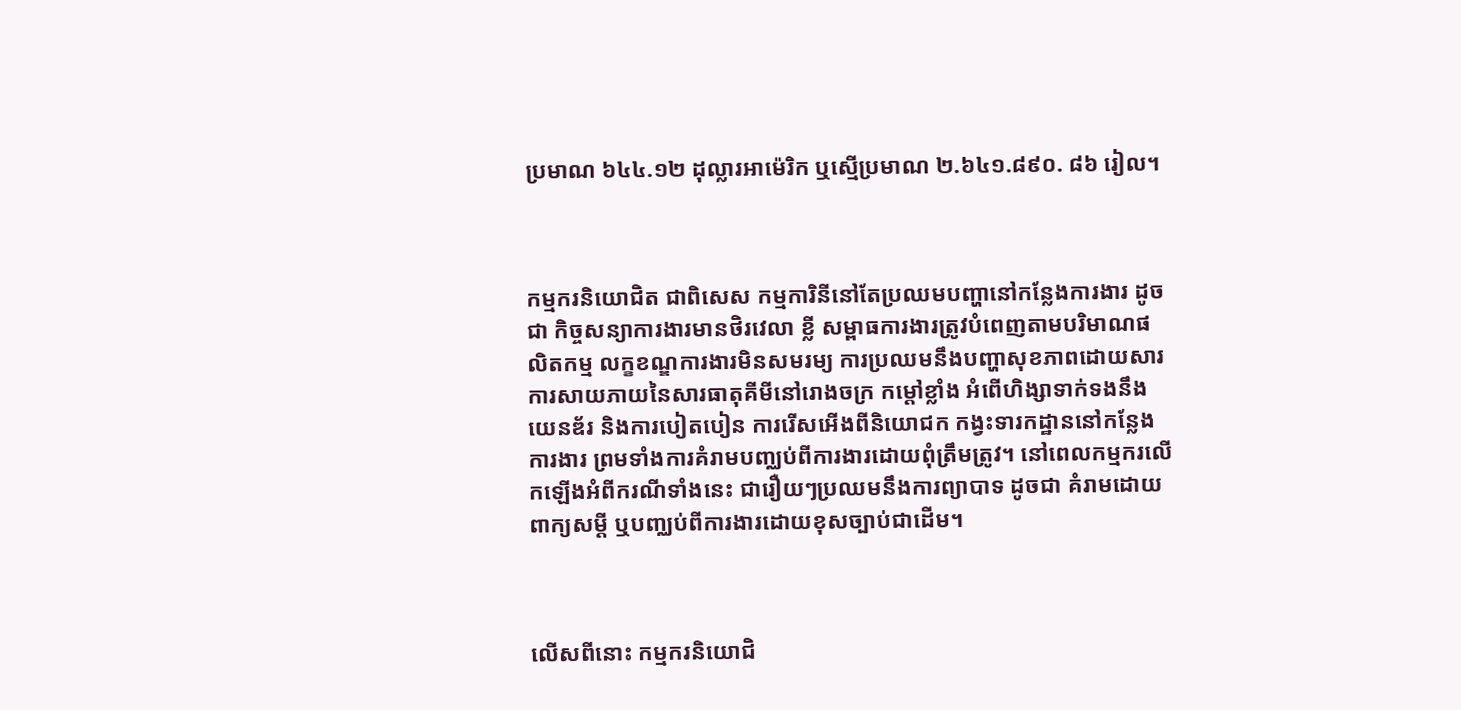ប្រមាណ ៦៤៤.១២ ដុល្លារអាម៉េរិក ឬស្មើប្រមាណ ២.៦៤១.៨៩០. ៨៦ រៀល។



កម្មករនិយោជិត ជាពិសេស កម្មការិនីនៅតែប្រឈមបញ្ហានៅកន្លែងការងារ ដូចជា កិច្ចសន្យាការងារមានថិរវេលា ខ្លី សម្ពាធការងារត្រូវបំពេញតាមបរិមាណផលិតកម្ម លក្ខខណ្ឌការងារមិនសមរម្យ ការប្រឈមនឹងបញ្ហាសុខភាពដោយសារការសាយភាយនៃសារធាតុគីមីនៅរោងចក្រ កម្តៅខ្លាំង អំពើហិង្សាទាក់ទងនឹងយេនឌ័រ និងការបៀតបៀន ការរើសអើងពីនិយោជក កង្វះទារកដ្ឋាននៅកន្លែងការងារ ព្រមទាំងការគំរាមបញ្ឈប់ពីការងារដោយពុំត្រឹមត្រូវ។ នៅពេលកម្មករលើកឡើងអំពីករណីទាំងនេះ ជារឿយៗប្រឈមនឹងការព្យាបាទ ដូចជា គំរាមដោយពាក្យសម្តី ឬបញ្ឈប់ពីការងារដោយខុសច្បាប់ជាដើម។



លើសពីនោះ កម្មករនិយោជិ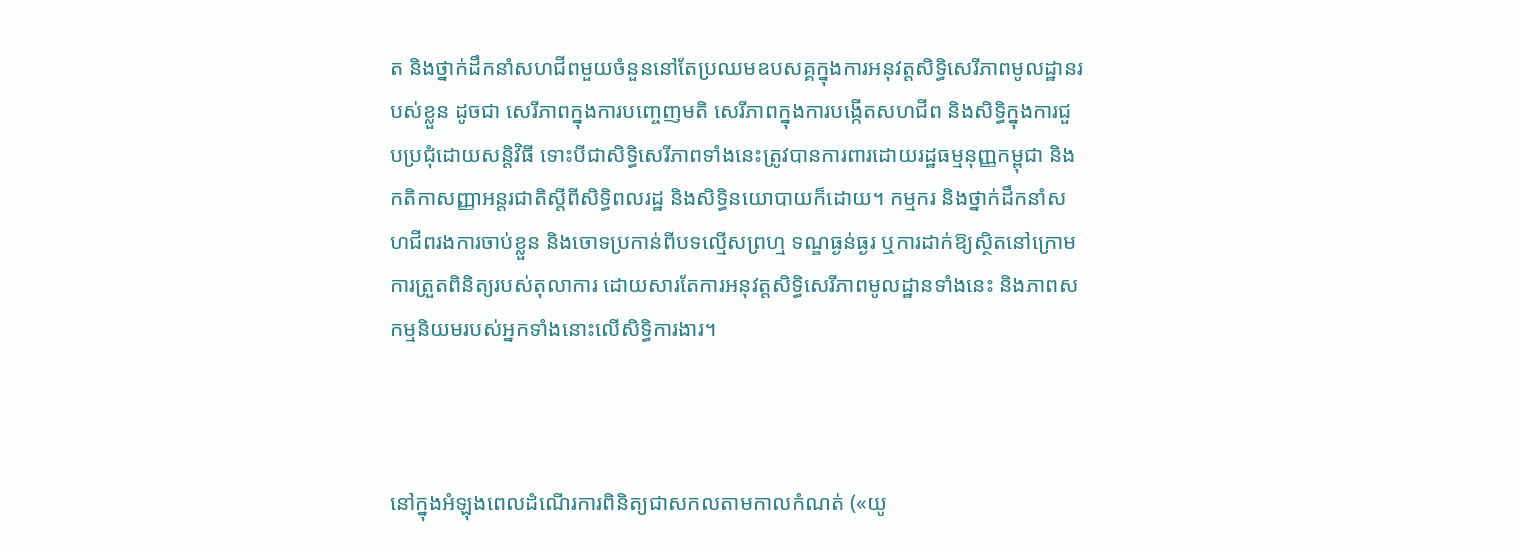ត និងថ្នាក់ដឹកនាំសហជីពមួយចំនួននៅតែប្រឈមឧបសគ្គក្នុងការអនុវត្តសិទ្ធិសេរីភាពមូលដ្ឋានរបស់ខ្លួន ដូចជា សេរីភាពក្នុងការបញ្ចេញមតិ សេរីភាពក្នុងការបង្កើតសហជីព និងសិទ្ធិក្នុងការជួបប្រជុំដោយសន្តិវិធី ទោះបីជាសិទ្ធិសេរីភាពទាំងនេះត្រូវបានការពារដោយរដ្ឋធម្មនុញ្ញកម្ពុជា និងកតិកាសញ្ញាអន្តរជាតិស្តីពីសិទ្ធិពលរដ្ឋ និងសិទ្ធិនយោបាយក៏ដោយ។ កម្មករ និងថ្នាក់ដឹកនាំសហជីពរងការចាប់ខ្លួន និងចោទប្រកាន់ពីបទល្មើសព្រហ្ម ទណ្ឌធ្ងន់ធ្ងរ ឬការដាក់ឱ្យស្ថិតនៅក្រោមការត្រួតពិនិត្យរបស់តុលាការ ដោយសារតែការអនុវត្តសិទ្ធិសេរីភាពមូលដ្ឋានទាំងនេះ និងភាពសកម្មនិយមរបស់អ្នកទាំងនោះលើសិទិ្ធការងារ។



នៅក្នុងអំឡុងពេលដំណើរការពិនិត្យជាសកលតាមកាលកំណត់ («យូ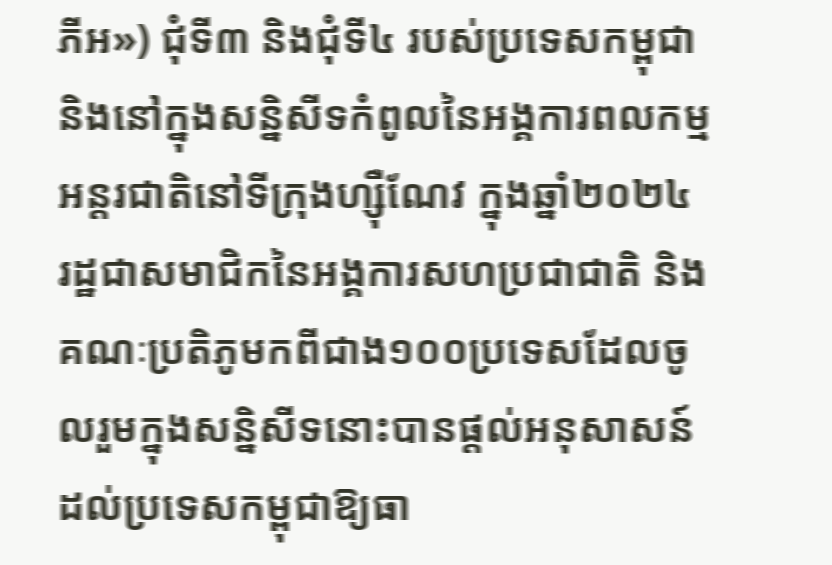ភីអ») ជុំទី៣ និងជុំទី៤ របស់ប្រទេសកម្ពុជា និងនៅក្នុងសន្និសីទកំពូលនៃអង្គការពលកម្មអន្តរជាតិនៅទីក្រុងហ្ស៊ឺណែវ ក្នុងឆ្នាំ២០២៤ រដ្ឋជាសមាជិកនៃអង្គការសហប្រជាជាតិ និងគណៈប្រតិភូមកពីជាង១០០ប្រទេសដែលចូលរួមក្នុងសន្និសីទនោះបានផ្តល់អនុសាសន៍ដល់ប្រទេសកម្ពុជាឱ្យធា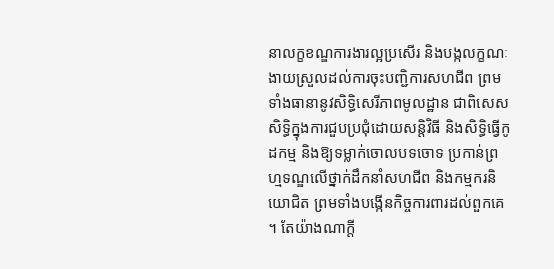នាលក្ខខណ្ឌការងារល្អប្រសើរ និងបង្កលក្ខណៈងាយស្រួលដល់ការចុះបញ្ជិការសហជីព ព្រមទាំងធានានូវសិទ្ធិសេរីភាពមូលដ្ឋាន ជាពិសេស សិទ្ធិក្នុងការជួបប្រជុំដោយសន្តិវិធី និងសិទ្ធិធ្វើកូដកម្ម និងឱ្យទម្លាក់ចោលបទចោទ ប្រកាន់ព្រហ្មទណ្ឌលើថ្នាក់ដឹកនាំសហជីព និងកម្មករនិយោជិត ព្រមទាំងបង្កើនកិច្ចការពារដល់ពួកគេ។ តែយ៉ាងណាក្តី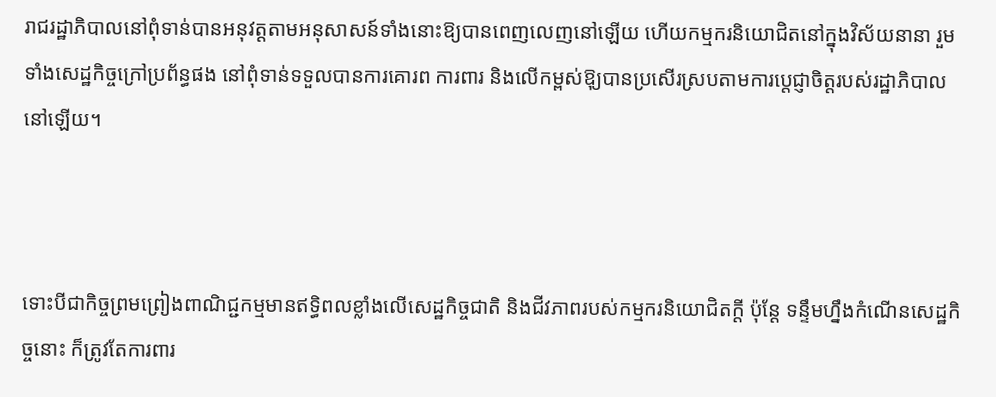រាជរដ្ឋាភិបាលនៅពុំទាន់បានអនុវត្តតាមអនុសាសន៍ទាំងនោះឱ្យបានពេញលេញនៅឡើយ ហើយកម្មករនិយោជិតនៅក្នុងវិស័យនានា រួមទាំងសេដ្ឋកិច្ចក្រៅប្រព័ន្ធផង នៅពុំទាន់ទទួលបានការគោរព ការពារ និងលើកម្ពស់ឱុ្យបានប្រសើរស្របតាមការប្តេជ្ញាចិត្តរបស់រដ្ឋាភិបាលនៅឡើយ។



ទោះបីជាកិច្ចព្រមព្រៀងពាណិជ្ជកម្មមានឥទ្ធិពលខ្លាំងលើសេដ្ឋកិច្ចជាតិ និងជីវភាពរបស់កម្មករនិយោជិតក្តី ប៉ុន្តែ ទន្ទឹមហ្នឹងកំណើនសេដ្ឋកិច្ចនោះ ក៏ត្រូវតែការពារ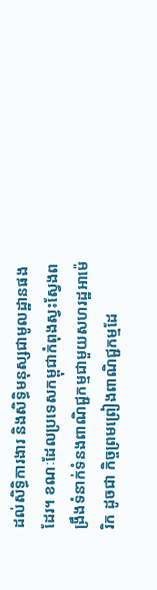ដល់សិទ្ធិការងារ និងសិទ្ធិមនុស្សជាមូលដ្ឋានផងដែរ។ ខណៈដែលប្រទេសកម្ពុជាកំពុងស្វះស្វែងពង្រឹងទំនាក់ទំនងពាណិជ្ជកម្មជាមួយសហរដ្ឋអាម៉េរិក ដូចជា កិច្ចព្រមព្រៀងពាណិជ្ជកម្មដែ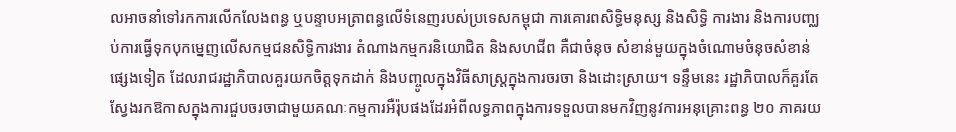លអាចនាំទៅរកការលើកលែងពន្ធ ឬបន្ទាបអត្រាពន្ធលើទំនេញរបស់ប្រទេសកម្ពុជា ការគោរពសិទិ្ធមនុស្ស និងសិទិ្ធ ការងារ និងការបញ្ឈប់ការធ្វើទុកបុកម្នេញលើសកម្មជនសិទិ្ធការងារ តំណាងកម្មករនិយោជិត និងសហជីព គឺជាចំនុច សំខាន់មួយក្នុងចំណោមចំនុចសំខាន់ផ្សេងទៀត ដែលរាជរដ្ឋាភិបាលគួរយកចិត្តទុកដាក់ និងបញ្ចូលក្នុងវិធីសាស្ត្រក្នុងការចរចា និងដោះស្រាយ។ ទន្ទឹមនេះ រដ្ឋាភិបាលក៏គួរតែស្វែងរកឱកាសក្នុងការជួបចរចាជាមួយគណៈកម្មការអឺរ៉ុបផងដែរអំពីលទ្ធភាពក្នុងការទទួលបានមកវិញនូវការអនុគ្រោះពន្ធ ២០ ភាគរយ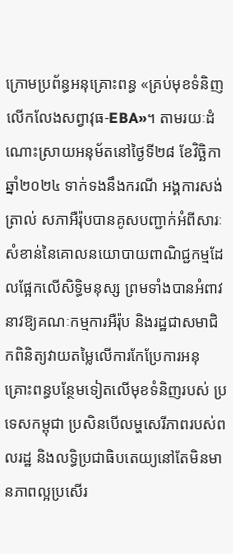ក្រោមប្រព័ន្ធអនុគ្រោះពន្ធ «គ្រប់មុខទំនិញលើកលែងសព្វាវុធ-EBA»។ តាមរយៈដំណោះស្រាយអនុម័តនៅថ្ងៃទី២៨ ខែវិច្ឆិកា ឆ្នាំ២០២៤ ទាក់ទងនឹងករណី អង្គការសង់ត្រាល់ សភាអឺរ៉ុបបានគូសបញ្ជាក់អំពីសារៈសំខាន់នៃគោលនយោបាយពាណិជ្ជកម្មដែលផ្អែកលើសិទ្ធិមនុស្ស ព្រមទាំងបានអំពាវ នាវឱ្យគណៈកម្មការអឺរ៉ុប និងរដ្ឋជាសមាជិកពិនិត្យវាយតម្លៃលើការកែប្រែការអនុគ្រោះពន្ធបន្ថែមទៀតលើមុខទំនិញរបស់ ប្រទេសកម្ពុជា ប្រសិនបើលម្ហសេរីភាពរបស់ពលរដ្ឋ និងលទ្ធិប្រជាធិបតេយ្យនៅតែមិនមានភាពល្អប្រសើរ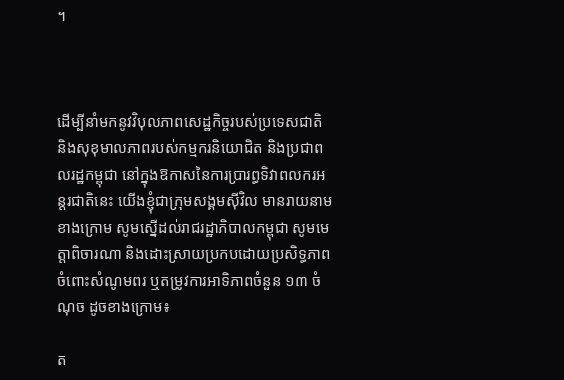។



ដើម្បីនាំមកនូវវិបុលភាពសេដ្ឋកិច្ចរបស់ប្រទេសជាតិ និងសុខុមាលភាពរបស់កម្មករនិយោជិត និងប្រជាពលរដ្ឋកម្ពុជា នៅក្នុងឱកាសនៃការប្រារព្ធទិវាពលករអន្តរជាតិនេះ យើងខ្ញុំជាក្រុមសង្គមស៊ីវិល មានរាយនាមខាងក្រោម សូមស្នើដល់រាជរដ្ឋាភិបាលកម្ពុជា សូមមេត្តាពិចារណា និងដោះស្រាយប្រកបដោយប្រសិទ្ធភាពចំពោះសំណូមពរ ឬតម្រូវការអាទិភាពចំនួន ១៣ ចំណុច ដូចខាងក្រោម៖

ត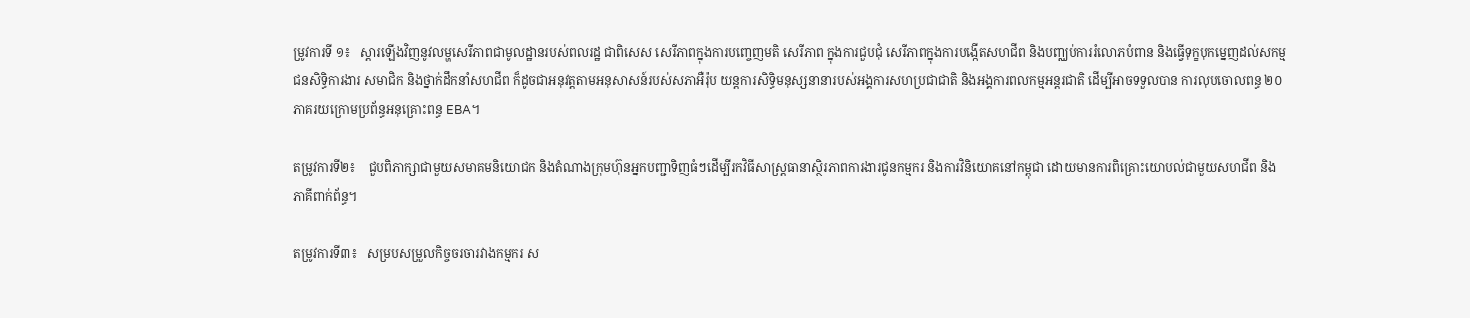ម្រូវការទី ១៖   ស្តារឡើងវិញនូវលម្ហសេរីភាពជាមូលដ្ឋានរបស់ពលរដ្ឋ ជាពិសេស សេរីភាពក្នុងការបញ្ចេញមតិ សេរីភាព ក្នុងការជួបជុំ សេរីភាពក្នុងការបង្កើតសហជីព និងបញ្ឈប់ការរំលោភបំពាន និងធ្វើទុក្ខបុកម្នេញដល់សកម្ម ជនសិទិ្ធការងារ សមាជិក និងថ្នាក់ដឹកនាំសហជីព ក៏ដូចជាអនុវត្តតាមអនុសាសន៍របស់សភាអឺរ៉ុប យន្តការសិទ្ធិមនុស្សនានារបស់អង្គការសហប្រជាជាតិ និងអង្គការពលកម្មអន្តរជាតិ ដើម្បីអាចទទួលបាន ការលុបចោលពន្ធ ២០ ភាគរយក្រោមប្រព័ន្ធអនុគ្រោះពន្ធ EBA។

តម្រូវការទី២៖    ជួបពិភាក្សាជាមួយសមាគមនិយោជក និងតំណាងក្រុមហ៊ុនអ្នកបញ្ជាទិញធំៗដើម្បីរកវិធីសាស្ត្រធានាស្ថិរភាពការងារជូនកម្មករ និងការវិនិយោគនៅកម្ពុជា ដោយមានការពិគ្រោះយោបល់ជាមួយសហជីព និង ភាគីពាក់ព័ន្ធ។

តម្រូវការទី៣៖   សម្របសម្រួលកិច្ចចរចារវាងកម្មករ ស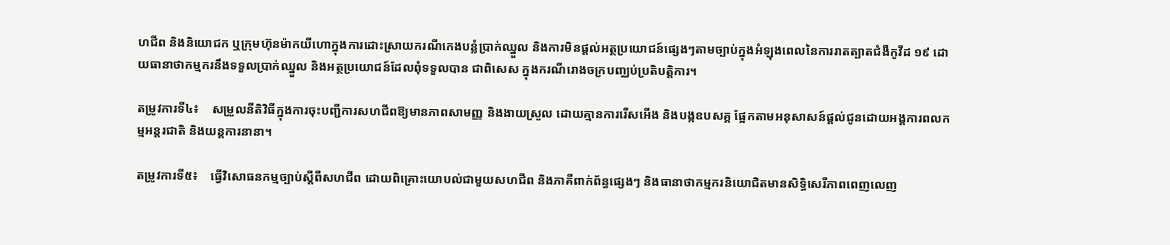ហជីព និងនិយោជក ឬក្រុមហ៊ុនម៉ាកយីហោក្នុងការដោះស្រាយករណីកេងបន្លំប្រាក់ឈ្នួល និងការមិនផ្តល់អត្ថប្រយោជន៍ផ្សេងៗតាមច្បាប់ក្នុងអំឡុងពេលនៃការរាតត្បាតជំងឺកូវីដ ១៩ ដោយធានាថាកម្មករនឹងទទួលប្រាក់ឈ្នួល និងអត្ថប្រយោជន៍ដែលពុំទទួលបាន ជាពិសេស ក្នុងករណីរោងចក្របញ្ឈប់ប្រតិបត្តិការ។

តម្រូវការទី៤៖    សម្រួលនីតិវិធីក្នុងការចុះបញ្ជីការសហជីពឱ្យមានភាពសាមញ្ញ និងងាយស្រួល ដោយគ្មានការរើសអើង និងបង្កឧបសគ្គ ផ្អែកតាមអនុសាសន៍ផ្តល់ជូនដោយអង្គការពលកម្មអន្តរជាតិ និងយន្តការនានា។

តម្រូវការទី៥៖    ធ្វើវិសោធនកម្មច្បាប់ស្តីពីសហជីព ដោយពិគ្រោះយោបល់ជាមួយសហជីព និងភាគីពាក់ព័ន្ធផ្សេងៗ និងធានាថាកម្មករនិយោជិតមានសិទ្ធិសេរីភាពពេញលេញ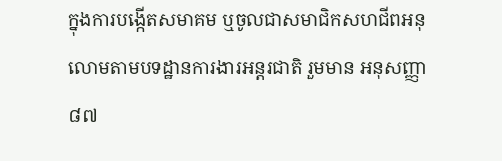ក្នុងការបង្កើតសមាគម ឬចូលជាសមាជិកសហជីពអនុលោមតាមបទដ្ឋានការងារអន្តរជាតិ រួមមាន អនុសញ្ញា៨៧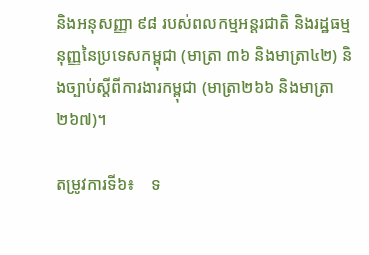និងអនុសញ្ញា ៩៨ របស់ពលកម្មអន្តរជាតិ និងរដ្ឋធម្មនុញ្ញនៃប្រទេសកម្ពុជា (មាត្រា ៣៦ និងមាត្រា៤២) និងច្បាប់ស្តីពីការងារកម្ពុជា (មាត្រា២៦៦ និងមាត្រា២៦៧)។

តម្រូវការទី៦៖    ទ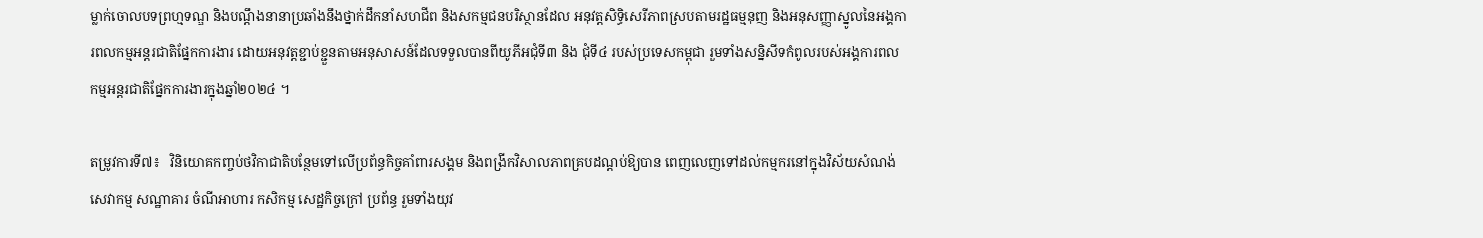ម្លាក់ចោលបទព្រហ្មទណ្ឌ និងបណ្តឹងនានាប្រឆាំងនឹងថ្នាក់ដឹកនាំសហជីព និងសកម្មជនបរិស្ថានដែល អនុវត្តសិទ្ធិសេរីភាពស្របតាមរដ្ឋធម្មនុញ និងអនុសញ្ញាស្នូលនៃអង្គការពលកម្មអន្តរជាតិផ្នែកការងារ ដោយអនុវត្តខ្ជាប់ខ្ជួនតាមអនុសាសន៍ដែលទទួលបានពីយូភីអជុំទី៣ និង ជុំទី៤ របស់ប្រទេសកម្ពុជា រួមទាំងសន្និសីទកំពូលរបស់អង្គការពលកម្មអន្តរជាតិផ្នែកការងារក្នុងឆ្នាំ២០២៤ ។

តម្រូវការទី៧៖   វិនិយោគកញ្ចប់ថវិកាជាតិបន្ថែមទៅលើប្រព័ន្ធកិច្ចគាំពារសង្គម និងពង្រីកវិសាលភាពគ្របដណ្តប់ឱ្យបាន ពេញលេញទៅដល់កម្មករនៅក្នុងវិស័យសំណង់ សេវាកម្ម សណ្ឋាគារ ចំណីអាហារ កសិកម្ម សេដ្ឋកិច្ចក្រៅ ប្រព័ន្ធ រួមទាំងយុវ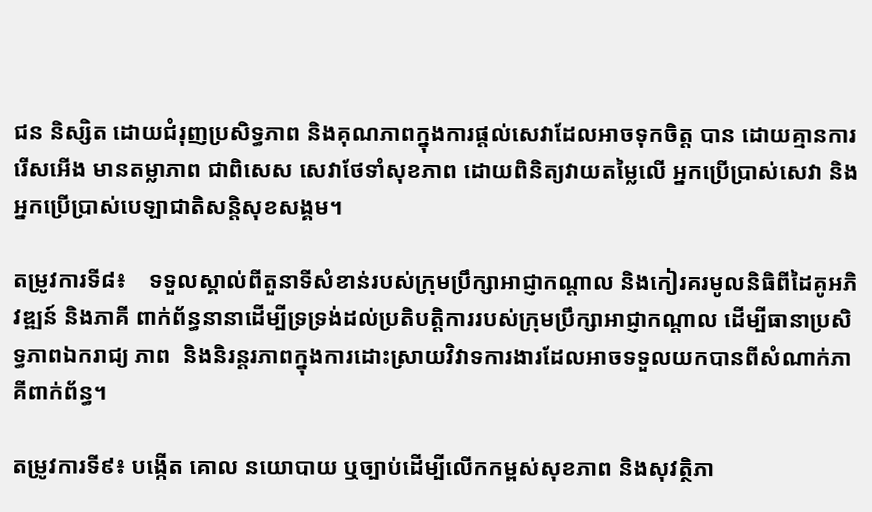ជន និស្សិត ដោយជំរុញប្រសិទ្ធភាព និងគុណភាពក្នុងការផ្តល់សេវាដែលអាចទុកចិត្ត បាន ដោយគ្មានការរើសអើង មានតម្លាភាព ជាពិសេស សេវាថែទាំសុខភាព ដោយពិនិត្យវាយតម្លៃលើ អ្នកប្រើប្រាស់សេវា និងអ្នកប្រើប្រាស់បេឡាជាតិសន្តិសុខសង្គម។

តម្រូវការទី៨៖    ទទួលស្គាល់ពីតួនាទីសំខាន់របស់ក្រុមប្រឹក្សាអាជ្ញាកណ្តាល និងកៀរគរមូលនិធិពីដៃគូអភិវឌ្ឍន៍ និងភាគី ពាក់ព័ន្ធនានាដើម្បីទ្រទ្រង់ដល់ប្រតិបត្តិការរបស់ក្រុមប្រឹក្សាអាជ្ញាកណ្តាល ដើម្បីធានាប្រសិទ្ធភាពឯករាជ្យ ភាព  និងនិរន្តរភាពក្នុងការដោះស្រាយវិវាទការងារដែលអាចទទួលយកបានពីសំណាក់ភាគីពាក់ព័ន្ធ។

តម្រូវការទី៩៖ បង្កើត គោល នយោបាយ ឬច្បាប់ដើម្បីលើកកម្ពស់សុខភាព និងសុវត្ថិភា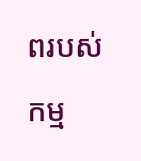ពរបស់កម្ម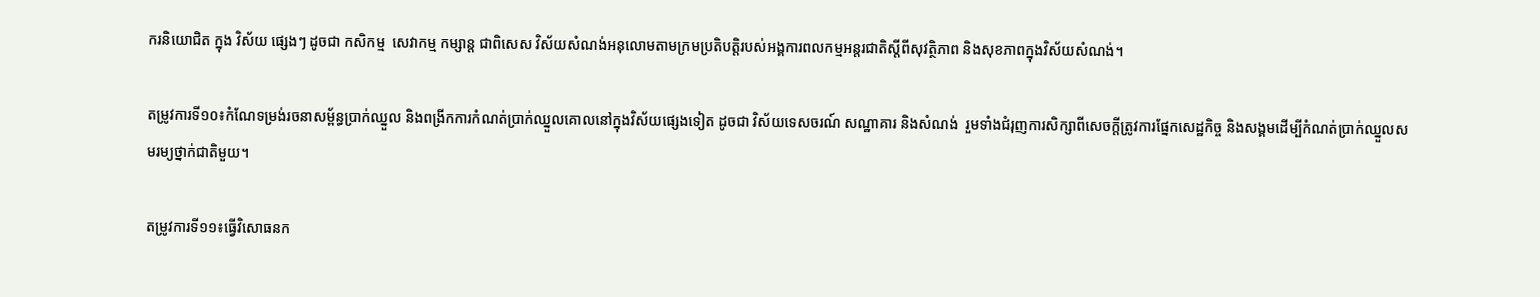ករនិយោជិត ក្នុង វិស័យ ផ្សេងៗ ដូចជា កសិកម្ម  សេវាកម្ម កម្សាន្ត ជាពិសេស វិស័យសំណង់អនុលោមតាមក្រមប្រតិបត្តិរបស់អង្គការពលកម្មអន្តរជាតិស្តីពីសុវត្ថិភាព និងសុខភាពក្នុងវិស័យសំណង់។

តម្រូវការទី១០៖កំណែទម្រង់រចនាសម្ព័ន្ធប្រាក់ឈ្នួល និងពង្រីកការកំណត់ប្រាក់ឈ្នួលគោលនៅក្នុងវិស័យផ្សេងទៀត ដូចជា វិស័យទេសចរណ៍ សណ្ឋាគារ និងសំណង់  រួមទាំងជំរុញការសិក្សាពីសេចក្តីត្រូវការផ្នែកសេដ្ឋកិច្ច និងសង្គមដើម្បីកំណត់ប្រាក់ឈ្នួលសមរម្យថ្នាក់ជាតិមួយ។

តម្រូវការទី១១៖ធ្វើវិសោធនក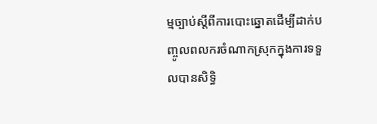ម្មច្បាប់ស្តីពីការបោះឆ្នោតដើម្បីដាក់បញ្ចូលពលករចំណាកស្រុកក្នុងការទទួលបានសិទ្ធិ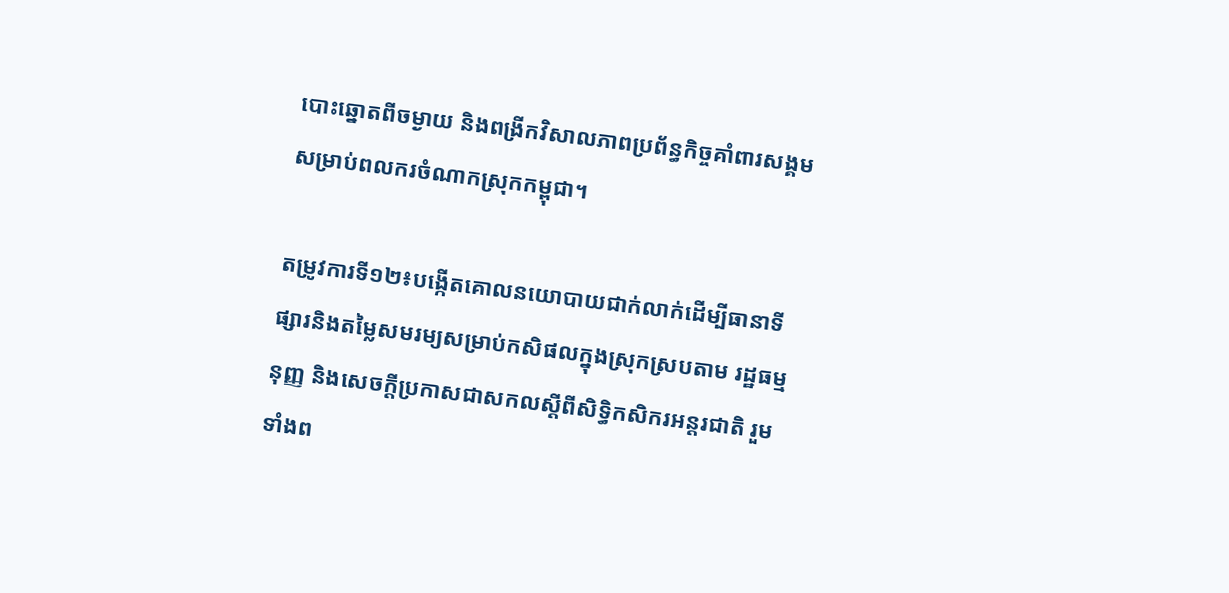បោះឆ្នោតពីចម្ងាយ និងពង្រីកវិសាលភាពប្រព័ន្ធកិច្ចគាំពារសង្គមសម្រាប់ពលករចំណាកស្រុកកម្ពុជា។

តម្រូវការទី១២៖បង្កើតគោលនយោបាយជាក់លាក់ដើម្បីធានាទីផ្សារនិងតម្លៃសមរម្យសម្រាប់កសិផលក្នុងស្រុកស្របតាម រដ្ឋធម្មនុញ្ញ និងសេចក្ដីប្រកាសជាសកលស្ដីពីសិទ្ធិកសិករអន្តរជាតិ រួមទាំងព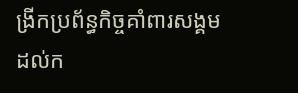ង្រីកប្រព័ន្ធកិច្ចគាំពារសង្គម ដល់ក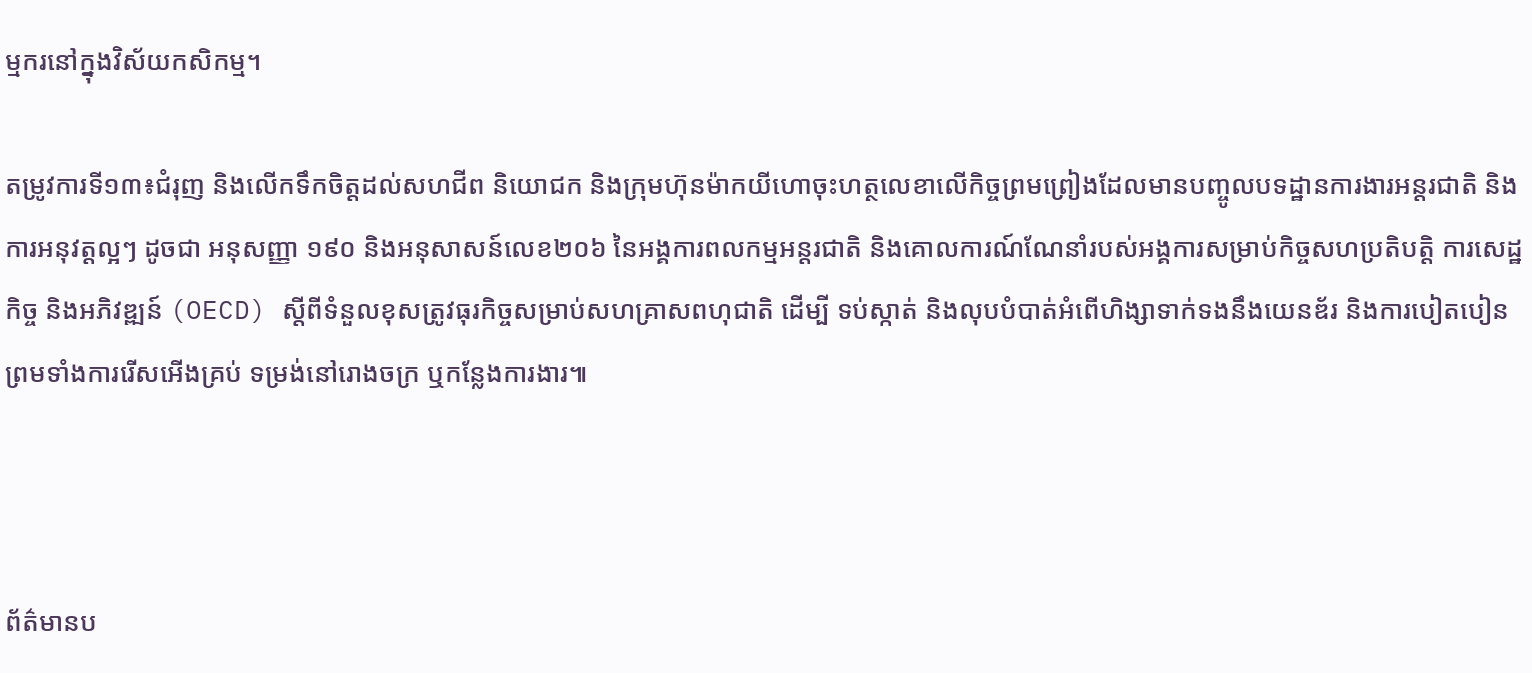ម្មករនៅក្នុងវិស័យកសិកម្ម។

តម្រូវការទី១៣៖ជំរុញ និងលើកទឹកចិត្តដល់សហជីព និយោជក និងក្រុមហ៊ុនម៉ាកយីហោចុះហត្ថលេខាលើកិច្ចព្រមព្រៀងដែលមានបញ្ចូលបទដ្ឋានការងារអន្តរជាតិ និងការអនុវត្តល្អៗ ដូចជា អនុសញ្ញា ១៩០ និងអនុសាសន៍លេខ២០៦ នៃអង្គការពលកម្មអន្តរជាតិ និងគោលការណ៍ណែនាំរបស់អង្គការសម្រាប់កិច្ចសហប្រតិបត្តិ ការសេដ្ឋកិច្ច និងអភិវឌ្ឍន៍ (OECD) ស្តីពីទំនួលខុសត្រូវធុរកិច្ចសម្រាប់សហគ្រាសពហុជាតិ ដើម្បី ទប់ស្កាត់ និងលុបបំបាត់អំពើហិង្សាទាក់ទងនឹងយេនឌ័រ និងការបៀតបៀន ព្រមទាំងការរើសអើងគ្រប់ ទម្រង់នៅរោងចក្រ ឬកន្លែងការងារ៕



ព័ត៌មានប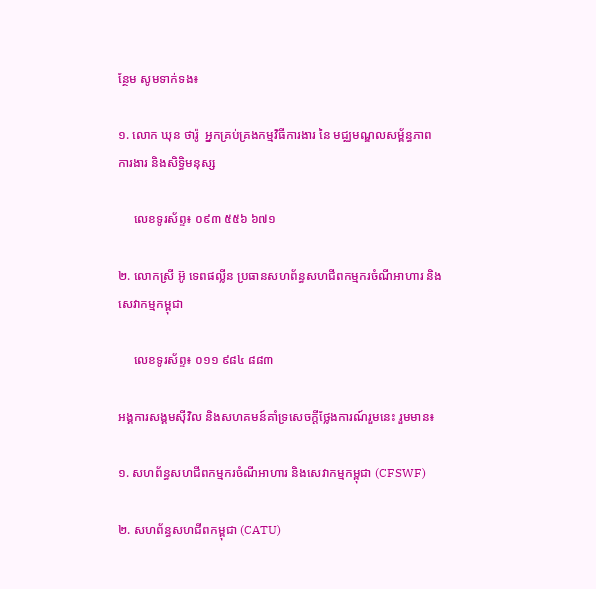ន្ថែម សូមទាក់ទង៖

១. លោក ឃុន ថារ៉ូ  អ្នកគ្រប់គ្រងកម្មវិធីការងារ នៃ មជ្ឈមណ្ឌលសម្ព័ន្ធភាពការងារ និងសិទ្ធិមនុស្ស

     លេខទូរស័ព្ទ៖ ០៩៣ ៥៥៦ ៦៧១

២. លោកស្រី អ៊ូ ទេពផល្លីន ប្រធានសហព័ន្ធសហជីពកម្មករចំណីអាហារ និងសេវាកម្មកម្ពុជា

     លេខទូរស័ព្ទ៖ ០១១ ៩៨៤ ៨៨៣

អង្គការសង្គមស៊ីវិល និងសហគមន៍គាំទ្រសេចក្តីថ្លែងការណ៍រួមនេះ រួមមាន៖

១. សហព័ន្ធសហជីពកម្មករចំណីអាហារ និងសេវាកម្មកម្ពុជា (CFSWF)

២. សហព័ន្ធសហជីពកម្ពុជា (CATU)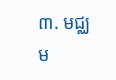៣. មជ្ឈម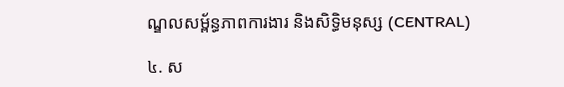ណ្ឌលសម្ព័ន្ធភាពការងារ និងសិទ្ធិមនុស្ស (CENTRAL)

៤. ស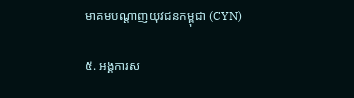មាគមបណ្តាញយុវជនកម្ពុជា (CYN)

៥. អង្គការស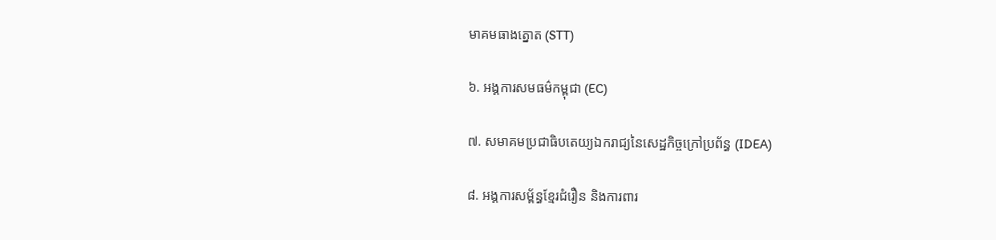មាគមធាងត្នោត (STT)

៦. អង្គការសមធម៌កម្ពុជា (EC)

៧. សមាគមប្រជាធិបតេយ្យឯករាជ្យនៃសេដ្ឋកិច្ចក្រៅប្រព័ន្ធ (IDEA)

៨. អង្គការសម្ព័ន្ធខ្មែរជំរឿន និងការពារ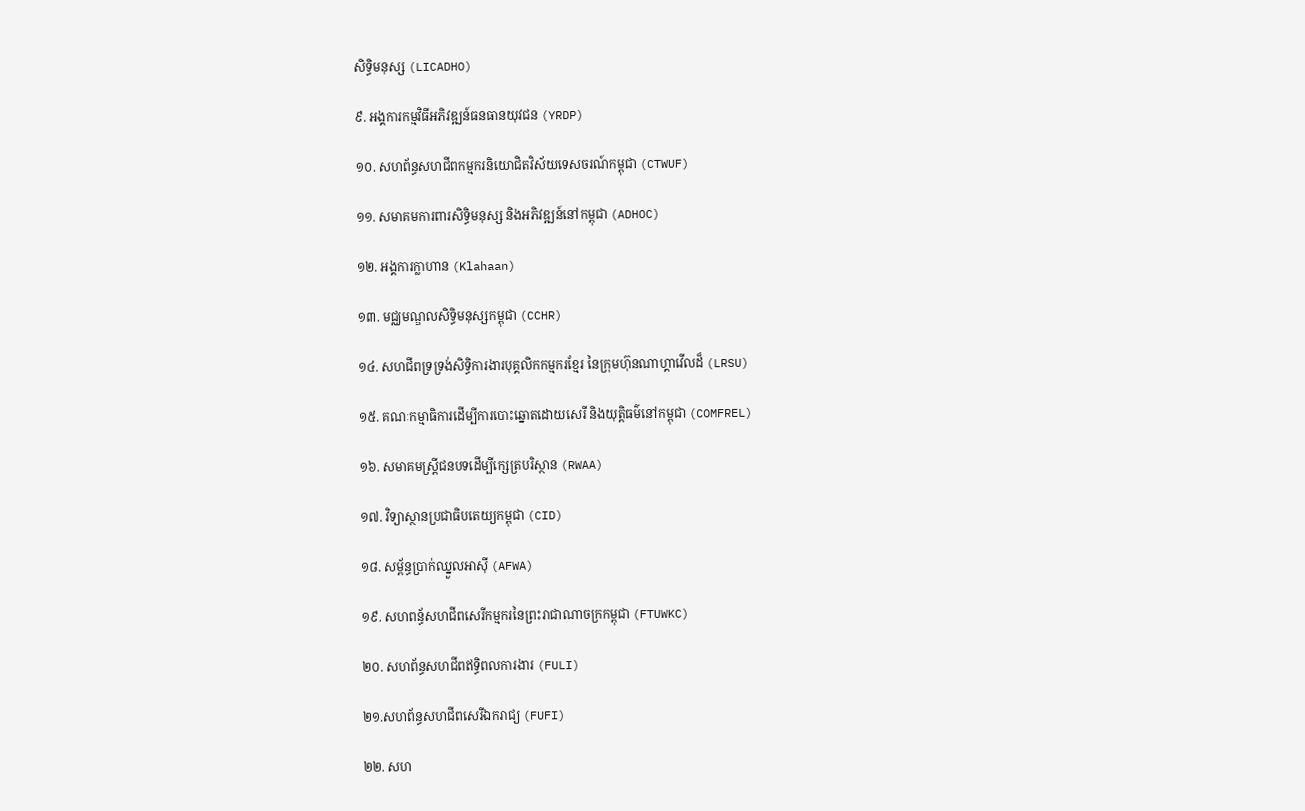សិទ្ធិមនុស្ស (LICADHO)

៩. អង្គការកម្មវិធីអភិវឌ្ឍន៍ធនធានយុវជន (YRDP)

១០. សហព័ន្ធសហជីពកម្មករនិយោជិតវិស័យទេសចរណ៍កម្ពុជា (CTWUF)

១១. សមាគមការពារសិទ្ធិមនុស្ស និងអភិវឌ្ឍន៍នៅកម្ពុជា (ADHOC)

១២. អង្គការក្លាហាន (Klahaan)

១៣. មជ្ឈមណ្ឌលសិទ្ធិមនុស្សកម្ពុជា (CCHR)

១៤. សហជីពទ្រទ្រង់សិទ្ធិការងារបុគ្គលិកកម្មករខ្មែរ នៃក្រុមហ៊ុនណាហ្គាវើលដ៏ (LRSU)

១៥. គណៈកម្មាធិការដើម្បីការបោះឆ្នោតដោយសេរី និងយុត្តិធម៌នៅកម្ពុជា (COMFREL)

១៦. សមាគមស្ត្រីជនបទដើម្បីក្សេត្របរិស្ថាន (RWAA)

១៧. វិទ្យាស្ថានប្រជាធិបតេយ្យកម្ពុជា (CID)

១៨. សម្ព័ន្ធប្រាក់ឈ្នួលអាស៊ី (AFWA)

១៩. សហពន្ធ័សហជីពសេរីកម្មករនៃព្រះរាជាណាចក្រកម្ពុជា (FTUWKC)

២០. សហព័ន្ធសហជីពឥទ្ធិពលការងារ (FULI)

២១.សហព័ន្ធសហជីពសេរីឯករាជ្យ (FUFI)

២២. សហ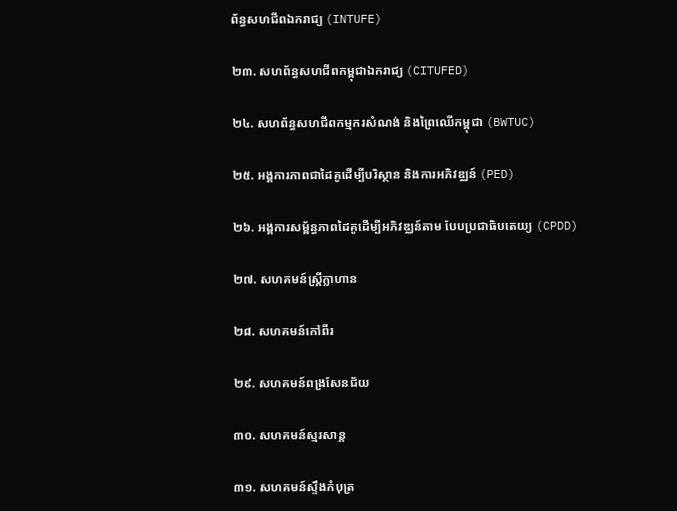ព័ន្ធសហជីពឯករាជ្យ (INTUFE)

២៣. សហព័ន្ធសហជីពកម្ពុជាឯករាជ្យ (CITUFED)

២៤. សហព័ន្ធសហជីពកម្មករសំណង់ និងព្រៃឈើកម្ពុជា (BWTUC)

២៥. អង្គការភាពជាដៃគូដើម្បីបរិស្ថាន និងការអភិវឌ្ឈន៍ (PED)

២៦. អង្គការសម្ព័ន្ធភាពដៃគូដើម្បីអភិវឌ្ឈន៍តាម បែបប្រជាធិបតេយ្យ (CPDD)

២៧. សហគមន៍ស្រ្តីក្លាហាន

២៨. សហគមន៍កៅពីរ

២៩. សហគមន៍ពង្រសែនជ័យ

៣០. សហគមន៍ស្មរសាន្ត

៣១. សហគមន៍ស្ទឹងកំបុត្រ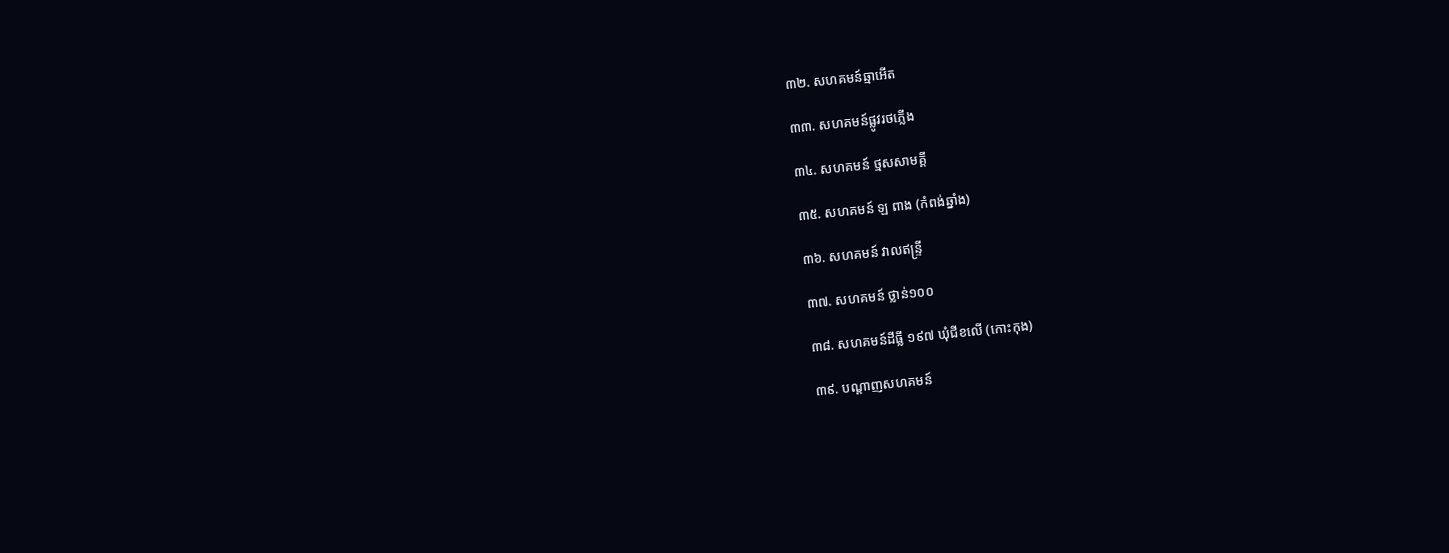៣២. សហគមន៍ឆ្មាអើត

៣៣. សហគមន៍ផ្លូវរថភ្លើង

៣៤. សហគមន៍ ថ្មសសាមគ្គី

៣៥. សហគមន៍ ឡ ពាង (កំពង់ឆ្នាំង)

៣៦. សហគមន៍ វាលឥន្រ្ទី

៣៧. សហគមន៍ ថ្លាន់១០០

៣៨. សហគមន៍ដីធ្លី ១៩៧ ឃុំជីខលើ (កោះកុង)

៣៩. បណ្ដាញសហគមន៍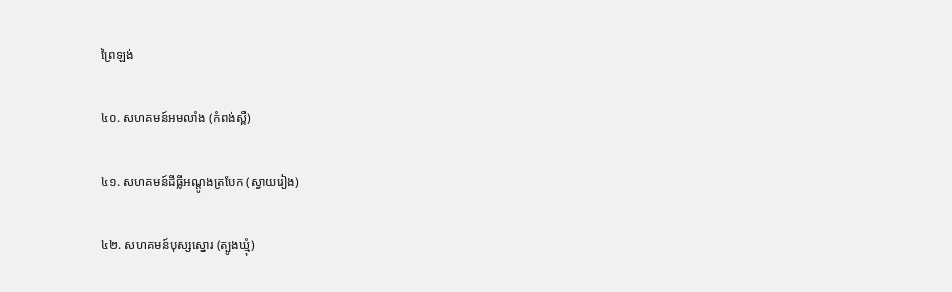ព្រៃឡង់

៤០. សហគមន៍អមលាំង (កំពង់ស្ពឺ)

៤១. សហគមន៍ដីធ្លីអណ្តូងត្របែក (ស្វាយរៀង)

៤២. សហគមន៍បុស្សស្នោរ (ត្បូងឃ្មុំ)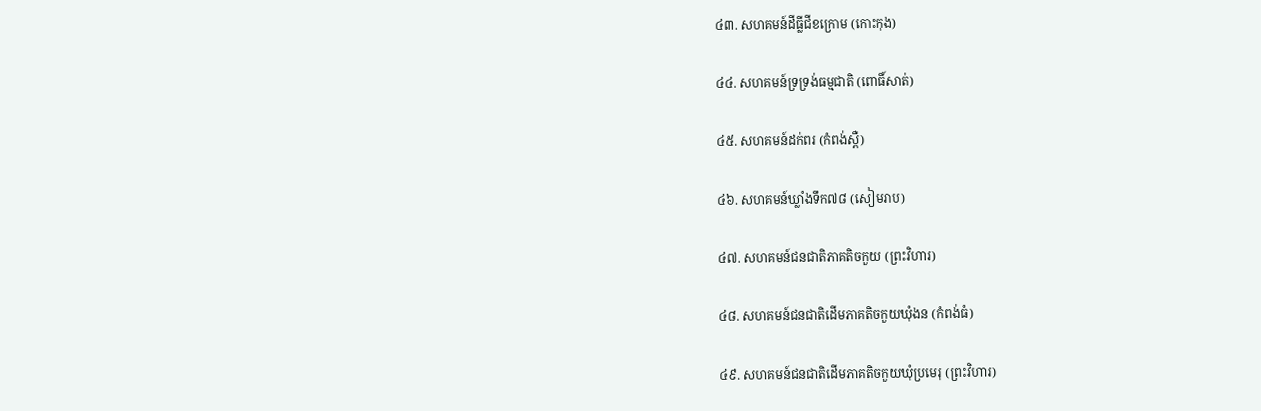៤៣. សហគមន៍ដីធ្លីជីខក្រោម (កោះកុង)

៤៤. សហគមន៍ទ្រទ្រង់ធម្មជាតិ (ពោធិ៍សាត់)

៤៥. សហគមន៍ដក់ពរ (កំពង់ស្ពឺ)

៤៦. សហគមន៍ឃ្លាំងទឹក៧៨ (សៀមរាប)

៤៧. សហគមន៍ជនជាតិភាគតិចកួយ (ព្រះវិហារ)

៤៨. សហគមន៍ជនជាតិដើមភាគតិចកួយឃុំងន (កំពង់ធំ)

៤៩. សហគមន៍ជនជាតិដើមភាគតិចកួយឃុំប្រមេរុ (ព្រះវិហារ)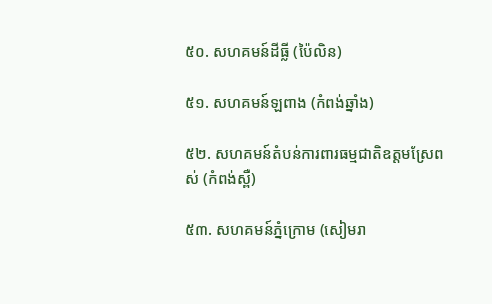៥០. សហគមន៍ដីធ្លី (ប៉ៃលិន)

៥១. សហគមន៍ឡពាង (កំពង់ឆ្នាំង)

៥២. សហគមន៍តំបន់ការពារធម្មជាតិឧត្តមស្រែពស់ (កំពង់ស្ពឺ)

៥៣. សហគមន៍ភ្នំក្រោម (សៀមរា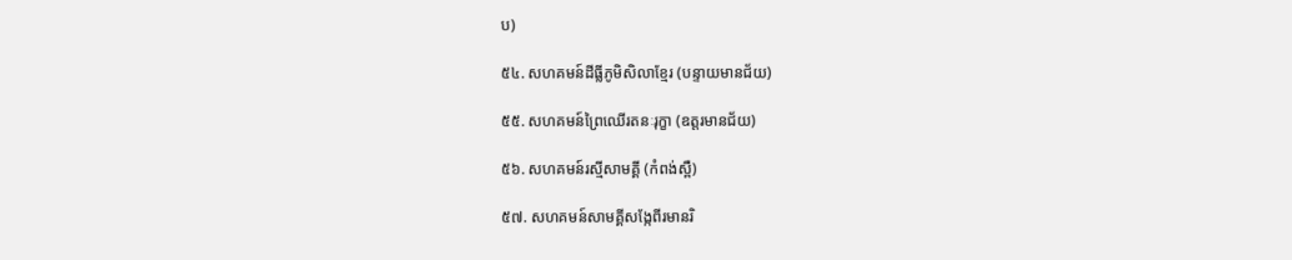ប)

៥៤. សហគមន៍ដីធ្លីភូមិសិលាខ្មែរ (បន្ទាយមានជ័យ)

៥៥. សហគមន៍ព្រៃឈើរតនៈរុក្ខា (ឧត្តរមានជ័យ)

៥៦. សហគមន៍រស្មីសាមគ្គី (កំពង់ស្ពឺ)

៥៧. សហគមន៍សាមគ្គីសង្កែពីរមានរិ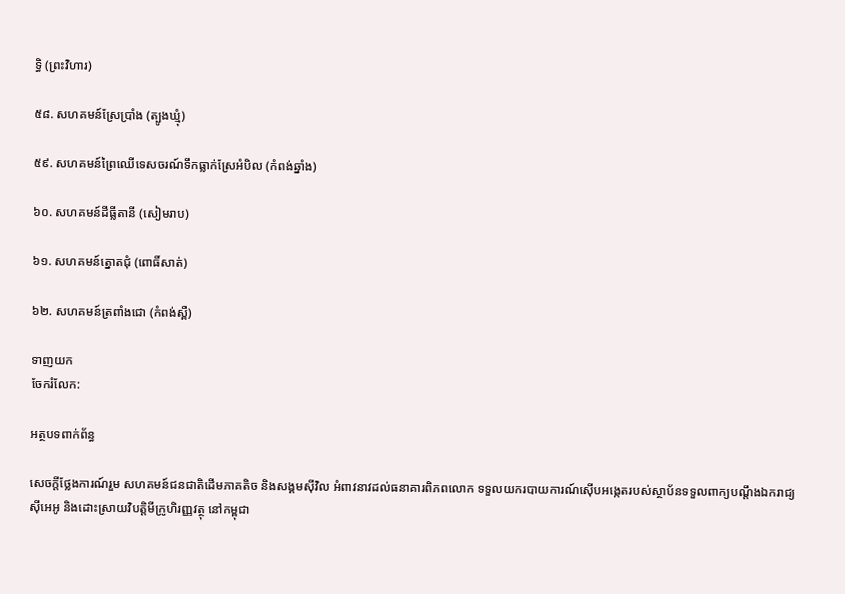ទ្ធិ (ព្រះវិហារ)

៥៨. សហគមន៍ស្រែប្រាំង (ត្បូងឃ្មុំ)

៥៩. សហគមន៍ព្រៃឈើទេសចរណ៍ទឹកធ្លាក់ស្រែអំបិល (កំពង់ឆ្នាំង)

៦០. សហគមន៍ដីធ្លីតានី (សៀមរាប)

៦១. សហគមន៍ត្នោតជុំ (ពោធិ៍សាត់)

៦២. សហគមន៍ត្រពាំងជោ (កំពង់ស្ពឺ)

ទាញយក
ចែករំលែក:

អត្ថបទពាក់ព័ន្ធ

សេចក្ដីថ្លែងការណ៍រួម សហគមន៍ជនជាតិដើមភាគតិច និងសង្គមស៊ីវិល អំពាវនាវដល់ធនាគារពិភពលោក ទទួលយករបាយការណ៍ស៊ើបអង្កេតរបស់ស្ថាប័នទទួលពាក្យបណ្តឹងឯករាជ្យ ស៊ីអេអូ និងដោះស្រាយវិបត្តិមីក្រូហិរញ្ញវត្ថុ នៅកម្ពុជា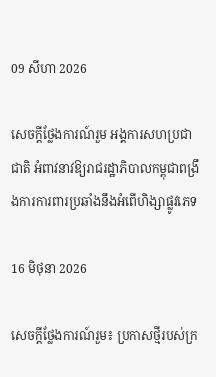09 សីហា 2026

សេចក្តីថ្លែងការណ៍រួម អង្គការសហប្រជាជាតិ អំពាវនាវឱ្យរាជរដ្ឋាភិបាលកម្ពុជាពង្រឹងការការពារប្រឆាំងនឹងអំពើហិង្សាផ្លូវភេទ

16 មិថុនា 2026

សេចក្តីថ្លែងការណ៍រួម៖ ប្រកាសថ្មីរបស់ក្រ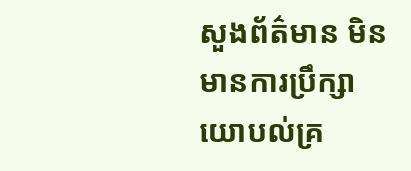សួងព័ត៌មាន មិនមានការប្រឹក្សាយោបល់គ្រ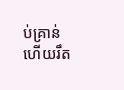ប់គ្រាន់ហើយរឹត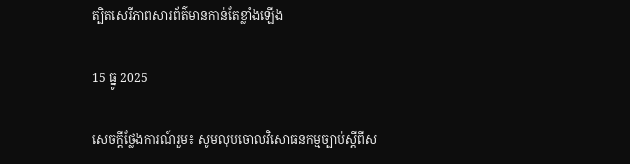ត្បិតសេរីភាពសារព័ត៌មានកាន់តែខ្លាំងឡើង

15 ធ្នូ 2025

សេចក្តីថ្លែងការណ៍រួម៖ សូមលុបចោលវិសោធនកម្មច្បាប់ស្តីពីស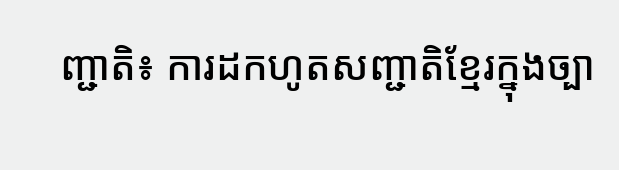ញ្ជាតិ៖ ការដកហូតសញ្ជាតិខ្មែរក្នុងច្បា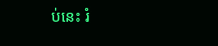ប់នេះ រំ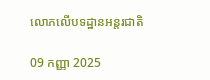លោភលើបទដ្ឋានអន្តរជាតិ

09 កញ្ញា 2025